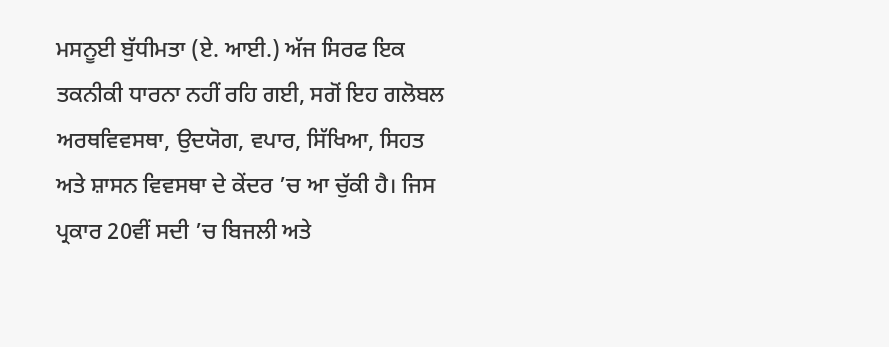ਮਸਨੂਈ ਬੁੱਧੀਮਤਾ (ਏ. ਆਈ.) ਅੱਜ ਸਿਰਫ ਇਕ ਤਕਨੀਕੀ ਧਾਰਨਾ ਨਹੀਂ ਰਹਿ ਗਈ, ਸਗੋਂ ਇਹ ਗਲੋਬਲ ਅਰਥਵਿਵਸਥਾ, ਉਦਯੋਗ, ਵਪਾਰ, ਸਿੱਖਿਆ, ਸਿਹਤ ਅਤੇ ਸ਼ਾਸਨ ਵਿਵਸਥਾ ਦੇ ਕੇਂਦਰ ’ਚ ਆ ਚੁੱਕੀ ਹੈ। ਜਿਸ ਪ੍ਰਕਾਰ 20ਵੀਂ ਸਦੀ ’ਚ ਬਿਜਲੀ ਅਤੇ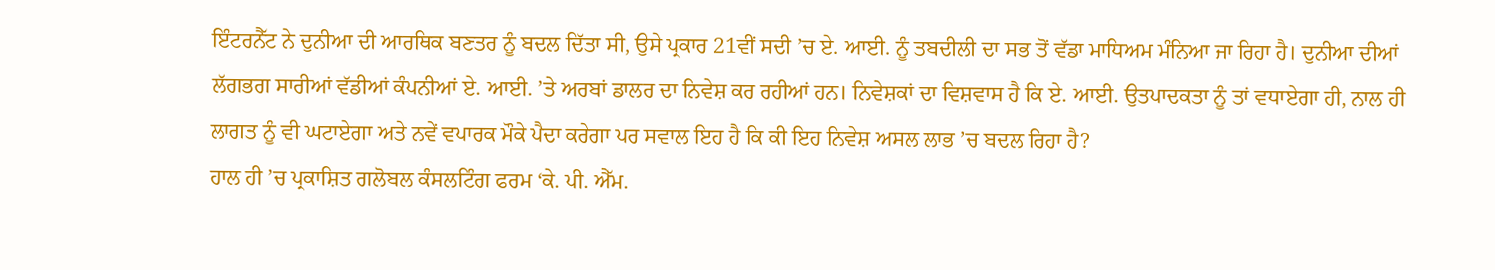ਇੰਟਰਨੈੱਟ ਨੇ ਦੁਨੀਆ ਦੀ ਆਰਥਿਕ ਬਣਤਰ ਨੂੰ ਬਦਲ ਦਿੱਤਾ ਸੀ, ਉਸੇ ਪ੍ਰਕਾਰ 21ਵੀਂ ਸਦੀ ’ਚ ਏ. ਆਈ. ਨੂੰ ਤਬਦੀਲੀ ਦਾ ਸਭ ਤੋਂ ਵੱਡਾ ਮਾਧਿਅਮ ਮੰਨਿਆ ਜਾ ਰਿਹਾ ਹੈ। ਦੁਨੀਆ ਦੀਆਂ ਲੱਗਭਗ ਸਾਰੀਆਂ ਵੱਡੀਆਂ ਕੰਪਨੀਆਂ ਏ. ਆਈ. ’ਤੇ ਅਰਬਾਂ ਡਾਲਰ ਦਾ ਨਿਵੇਸ਼ ਕਰ ਰਹੀਆਂ ਹਨ। ਨਿਵੇਸ਼ਕਾਂ ਦਾ ਵਿਸ਼ਵਾਸ ਹੈ ਕਿ ਏ. ਆਈ. ਉਤਪਾਦਕਤਾ ਨੂੰ ਤਾਂ ਵਧਾਏਗਾ ਹੀ, ਨਾਲ ਹੀ ਲਾਗਤ ਨੂੰ ਵੀ ਘਟਾਏਗਾ ਅਤੇ ਨਵੇਂ ਵਪਾਰਕ ਮੌਕੇ ਪੈਦਾ ਕਰੇਗਾ ਪਰ ਸਵਾਲ ਇਹ ਹੈ ਕਿ ਕੀ ਇਹ ਨਿਵੇਸ਼ ਅਸਲ ਲਾਭ ’ਚ ਬਦਲ ਰਿਹਾ ਹੈ?
ਹਾਲ ਹੀ ’ਚ ਪ੍ਰਕਾਸ਼ਿਤ ਗਲੋਬਲ ਕੰਸਲਟਿੰਗ ਫਰਮ ‘ਕੇ. ਪੀ. ਐੱਮ.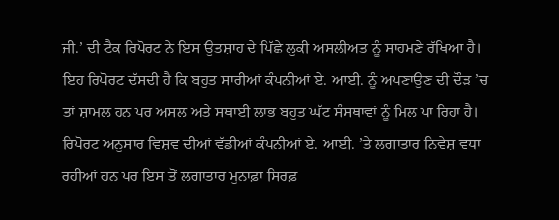ਜੀ.’ ਦੀ ਟੈਕ ਰਿਪੋਰਟ ਨੇ ਇਸ ਉਤਸ਼ਾਹ ਦੇ ਪਿੱਛੇ ਲੁਕੀ ਅਸਲੀਅਤ ਨੂੰ ਸਾਹਮਣੇ ਰੱਖਿਆ ਹੈ। ਇਹ ਰਿਪੋਰਟ ਦੱਸਦੀ ਹੈ ਕਿ ਬਹੁਤ ਸਾਰੀਆਂ ਕੰਪਨੀਆਂ ਏ. ਆਈ. ਨੂੰ ਅਪਣਾਉਣ ਦੀ ਦੌੜ ’ਚ ਤਾਂ ਸ਼ਾਮਲ ਹਨ ਪਰ ਅਸਲ ਅਤੇ ਸਥਾਈ ਲਾਭ ਬਹੁਤ ਘੱਟ ਸੰਸਥਾਵਾਂ ਨੂੰ ਮਿਲ ਪਾ ਰਿਹਾ ਹੈ। ਰਿਪੋਰਟ ਅਨੁਸਾਰ ਵਿਸ਼ਵ ਦੀਆਂ ਵੱਡੀਆਂ ਕੰਪਨੀਆਂ ਏ. ਆਈ. ’ਤੇ ਲਗਾਤਾਰ ਨਿਵੇਸ਼ ਵਧਾ ਰਹੀਆਂ ਹਨ ਪਰ ਇਸ ਤੋਂ ਲਗਾਤਾਰ ਮੁਨਾਫ਼ਾ ਸਿਰਫ਼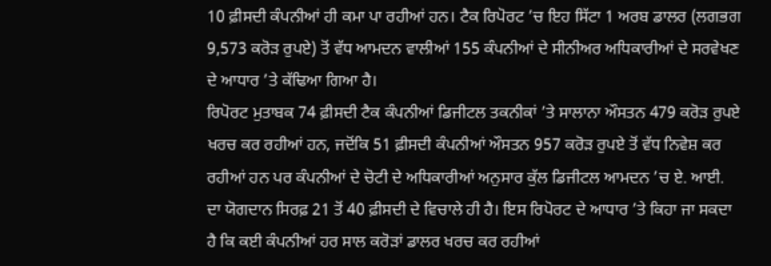10 ਫ਼ੀਸਦੀ ਕੰਪਨੀਆਂ ਹੀ ਕਮਾ ਪਾ ਰਹੀਆਂ ਹਨ। ਟੈਕ ਰਿਪੋਰਟ ’ਚ ਇਹ ਸਿੱਟਾ 1 ਅਰਬ ਡਾਲਰ (ਲਗਭਗ 9,573 ਕਰੋੜ ਰੁਪਏ) ਤੋਂ ਵੱਧ ਆਮਦਨ ਵਾਲੀਆਂ 155 ਕੰਪਨੀਆਂ ਦੇ ਸੀਨੀਅਰ ਅਧਿਕਾਰੀਆਂ ਦੇ ਸਰਵੇਖਣ ਦੇ ਆਧਾਰ ’ਤੇ ਕੱਢਿਆ ਗਿਆ ਹੈ।
ਰਿਪੋਰਟ ਮੁਤਾਬਕ 74 ਫ਼ੀਸਦੀ ਟੈਕ ਕੰਪਨੀਆਂ ਡਿਜੀਟਲ ਤਕਨੀਕਾਂ ’ਤੇ ਸਾਲਾਨਾ ਔਸਤਨ 479 ਕਰੋੜ ਰੁਪਏ ਖਰਚ ਕਰ ਰਹੀਆਂ ਹਨ, ਜਦੋਂਕਿ 51 ਫ਼ੀਸਦੀ ਕੰਪਨੀਆਂ ਔਸਤਨ 957 ਕਰੋੜ ਰੁਪਏ ਤੋਂ ਵੱਧ ਨਿਵੇਸ਼ ਕਰ ਰਹੀਆਂ ਹਨ ਪਰ ਕੰਪਨੀਆਂ ਦੇ ਚੋਟੀ ਦੇ ਅਧਿਕਾਰੀਆਂ ਅਨੁਸਾਰ ਕੁੱਲ ਡਿਜੀਟਲ ਆਮਦਨ ’ਚ ਏ. ਆਈ. ਦਾ ਯੋਗਦਾਨ ਸਿਰਫ਼ 21 ਤੋਂ 40 ਫ਼ੀਸਦੀ ਦੇ ਵਿਚਾਲੇ ਹੀ ਹੈ। ਇਸ ਰਿਪੋਰਟ ਦੇ ਆਧਾਰ ’ਤੇ ਕਿਹਾ ਜਾ ਸਕਦਾ ਹੈ ਕਿ ਕਈ ਕੰਪਨੀਆਂ ਹਰ ਸਾਲ ਕਰੋੜਾਂ ਡਾਲਰ ਖਰਚ ਕਰ ਰਹੀਆਂ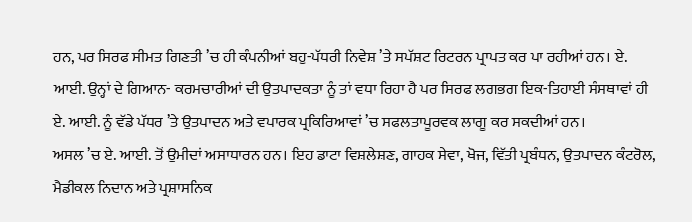ਹਨ, ਪਰ ਸਿਰਫ ਸੀਮਤ ਗਿਣਤੀ ’ਚ ਹੀ ਕੰਪਨੀਆਂ ਬਹੁ-ਪੱਧਰੀ ਨਿਵੇਸ਼ ’ਤੇ ਸਪੱਸ਼ਟ ਰਿਟਰਨ ਪ੍ਰਾਪਤ ਕਰ ਪਾ ਰਹੀਆਂ ਹਨ। ਏ. ਆਈ. ਉਨ੍ਹਾਂ ਦੇ ਗਿਆਨ- ਕਰਮਚਾਰੀਆਂ ਦੀ ਉਤਪਾਦਕਤਾ ਨੂੰ ਤਾਂ ਵਧਾ ਰਿਹਾ ਹੈ ਪਰ ਸਿਰਫ ਲਗਭਗ ਇਕ-ਤਿਹਾਈ ਸੰਸਥਾਵਾਂ ਹੀ ਏ. ਆਈ. ਨੂੰ ਵੱਡੇ ਪੱਧਰ ’ਤੇ ਉਤਪਾਦਨ ਅਤੇ ਵਪਾਰਕ ਪ੍ਰਕਿਰਿਆਵਾਂ ’ਚ ਸਫਲਤਾਪੂਰਵਕ ਲਾਗੂ ਕਰ ਸਕਦੀਆਂ ਹਨ।
ਅਸਲ ’ਚ ਏ. ਆਈ. ਤੋਂ ਉਮੀਦਾਂ ਅਸਾਧਾਰਨ ਹਨ। ਇਹ ਡਾਟਾ ਵਿਸ਼ਲੇਸ਼ਣ, ਗਾਹਕ ਸੇਵਾ, ਖੋਜ, ਵਿੱਤੀ ਪ੍ਰਬੰਧਨ, ਉਤਪਾਦਨ ਕੰਟਰੋਲ, ਮੈਡੀਕਲ ਨਿਦਾਨ ਅਤੇ ਪ੍ਰਸ਼ਾਸਨਿਕ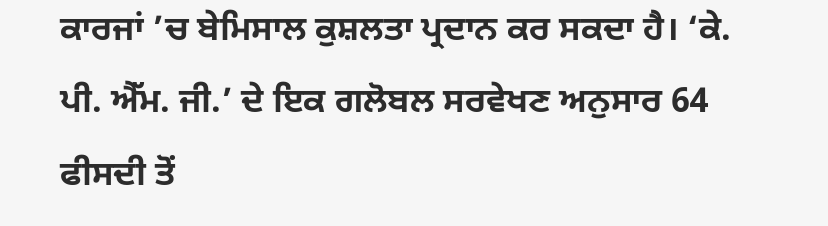ਕਾਰਜਾਂ ’ਚ ਬੇਮਿਸਾਲ ਕੁਸ਼ਲਤਾ ਪ੍ਰਦਾਨ ਕਰ ਸਕਦਾ ਹੈ। ‘ਕੇ. ਪੀ. ਐੱਮ. ਜੀ.’ ਦੇ ਇਕ ਗਲੋਬਲ ਸਰਵੇਖਣ ਅਨੁਸਾਰ 64 ਫੀਸਦੀ ਤੋਂ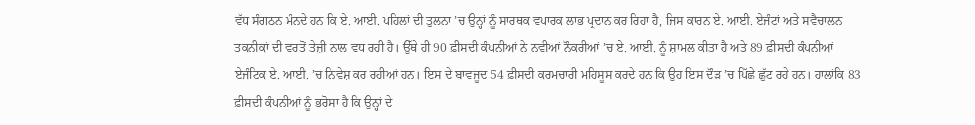ਵੱਧ ਸੰਗਠਨ ਮੰਨਦੇ ਹਨ ਕਿ ਏ. ਆਈ. ਪਹਿਲਾਂ ਦੀ ਤੁਲਨਾ ’ਚ ਉਨ੍ਹਾਂ ਨੂੰ ਸਾਰਥਕ ਵਪਾਰਕ ਲਾਭ ਪ੍ਰਦਾਨ ਕਰ ਰਿਹਾ ਹੈ, ਜਿਸ ਕਾਰਨ ਏ. ਆਈ. ਏਜੰਟਾਂ ਅਤੇ ਸਵੈਚਾਲਨ ਤਕਨੀਕਾਂ ਦੀ ਵਰਤੋਂ ਤੇਜ਼ੀ ਨਾਲ ਵਧ ਰਹੀ ਹੈ। ਉੱਥੇ ਹੀ 90 ਫ਼ੀਸਦੀ ਕੰਪਨੀਆਂ ਨੇ ਨਵੀਆਂ ਨੌਕਰੀਆਂ ’ਚ ਏ. ਆਈ. ਨੂੰ ਸ਼ਾਮਲ ਕੀਤਾ ਹੈ ਅਤੇ 89 ਫ਼ੀਸਦੀ ਕੰਪਨੀਆਂ ਏਜੰਟਿਕ ਏ. ਆਈ. ’ਚ ਨਿਵੇਸ਼ ਕਰ ਰਹੀਆਂ ਹਨ। ਇਸ ਦੇ ਬਾਵਜੂਦ 54 ਫ਼ੀਸਦੀ ਕਰਮਚਾਰੀ ਮਹਿਸੂਸ ਕਰਦੇ ਹਨ ਕਿ ਉਹ ਇਸ ਦੌੜ ’ਚ ਪਿੱਛੇ ਛੁੱਟ ਰਹੇ ਹਨ। ਹਾਲਾਂਕਿ 83 ਫ਼ੀਸਦੀ ਕੰਪਨੀਆਂ ਨੂੰ ਭਰੋਸਾ ਹੈ ਕਿ ਉਨ੍ਹਾਂ ਦੇ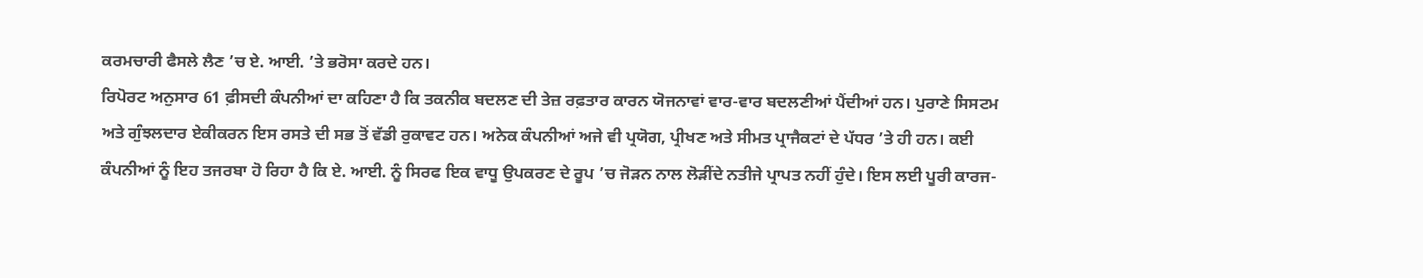ਕਰਮਚਾਰੀ ਫੈਸਲੇ ਲੈਣ ’ਚ ਏ. ਆਈ. ’ਤੇ ਭਰੋਸਾ ਕਰਦੇ ਹਨ।
ਰਿਪੋਰਟ ਅਨੁਸਾਰ 61 ਫ਼ੀਸਦੀ ਕੰਪਨੀਆਂ ਦਾ ਕਹਿਣਾ ਹੈ ਕਿ ਤਕਨੀਕ ਬਦਲਣ ਦੀ ਤੇਜ਼ ਰਫ਼ਤਾਰ ਕਾਰਨ ਯੋਜਨਾਵਾਂ ਵਾਰ-ਵਾਰ ਬਦਲਣੀਆਂ ਪੈਂਦੀਆਂ ਹਨ। ਪੁਰਾਣੇ ਸਿਸਟਮ ਅਤੇ ਗੁੰਝਲਦਾਰ ਏਕੀਕਰਨ ਇਸ ਰਸਤੇ ਦੀ ਸਭ ਤੋਂ ਵੱਡੀ ਰੁਕਾਵਟ ਹਨ। ਅਨੇਕ ਕੰਪਨੀਆਂ ਅਜੇ ਵੀ ਪ੍ਰਯੋਗ, ਪ੍ਰੀਖਣ ਅਤੇ ਸੀਮਤ ਪ੍ਰਾਜੈਕਟਾਂ ਦੇ ਪੱਧਰ ’ਤੇ ਹੀ ਹਨ। ਕਈ ਕੰਪਨੀਆਂ ਨੂੰ ਇਹ ਤਜਰਬਾ ਹੋ ਰਿਹਾ ਹੈ ਕਿ ਏ. ਆਈ. ਨੂੰ ਸਿਰਫ ਇਕ ਵਾਧੂ ਉਪਕਰਣ ਦੇ ਰੂਪ ’ਚ ਜੋੜਨ ਨਾਲ ਲੋੜੀਂਦੇ ਨਤੀਜੇ ਪ੍ਰਾਪਤ ਨਹੀਂ ਹੁੰਦੇ। ਇਸ ਲਈ ਪੂਰੀ ਕਾਰਜ-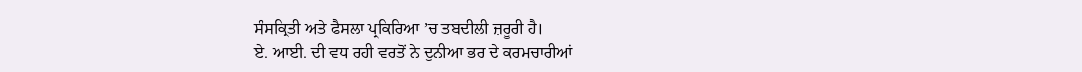ਸੰਸਕ੍ਰਿਤੀ ਅਤੇ ਫੈਸਲਾ ਪ੍ਰਕਿਰਿਆ ’ਚ ਤਬਦੀਲੀ ਜ਼ਰੂਰੀ ਹੈ।
ਏ. ਆਈ. ਦੀ ਵਧ ਰਹੀ ਵਰਤੋਂ ਨੇ ਦੁਨੀਆ ਭਰ ਦੇ ਕਰਮਚਾਰੀਆਂ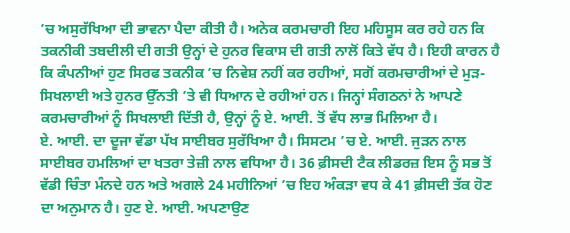’ਚ ਅਸੁਰੱਖਿਆ ਦੀ ਭਾਵਨਾ ਪੈਦਾ ਕੀਤੀ ਹੈ। ਅਨੇਕ ਕਰਮਚਾਰੀ ਇਹ ਮਹਿਸੂਸ ਕਰ ਰਹੇ ਹਨ ਕਿ ਤਕਨੀਕੀ ਤਬਦੀਲੀ ਦੀ ਗਤੀ ਉਨ੍ਹਾਂ ਦੇ ਹੁਨਰ ਵਿਕਾਸ ਦੀ ਗਤੀ ਨਾਲੋਂ ਕਿਤੇ ਵੱਧ ਹੈ। ਇਹੀ ਕਾਰਨ ਹੈ ਕਿ ਕੰਪਨੀਆਂ ਹੁਣ ਸਿਰਫ ਤਕਨੀਕ ’ਚ ਨਿਵੇਸ਼ ਨਹੀਂ ਕਰ ਰਹੀਆਂ, ਸਗੋਂ ਕਰਮਚਾਰੀਆਂ ਦੇ ਮੁੜ-ਸਿਖਲਾਈ ਅਤੇ ਹੁਨਰ ਉੱਨਤੀ ’ਤੇ ਵੀ ਧਿਆਨ ਦੇ ਰਹੀਆਂ ਹਨ। ਜਿਨ੍ਹਾਂ ਸੰਗਠਨਾਂ ਨੇ ਆਪਣੇ ਕਰਮਚਾਰੀਆਂ ਨੂੰ ਸਿਖਲਾਈ ਦਿੱਤੀ ਹੈ, ਉਨ੍ਹਾਂ ਨੂੰ ਏ. ਆਈ. ਤੋਂ ਵੱਧ ਲਾਭ ਮਿਲਿਆ ਹੈ।
ਏ. ਆਈ. ਦਾ ਦੂਜਾ ਵੱਡਾ ਪੱਖ ਸਾਈਬਰ ਸੁਰੱਖਿਆ ਹੈ। ਸਿਸਟਮ ’ਚ ਏ. ਆਈ. ਜੁੜਨ ਨਾਲ ਸਾਈਬਰ ਹਮਲਿਆਂ ਦਾ ਖਤਰਾ ਤੇਜ਼ੀ ਨਾਲ ਵਧਿਆ ਹੈ। 36 ਫ਼ੀਸਦੀ ਟੈਕ ਲੀਡਰਜ਼ ਇਸ ਨੂੰ ਸਭ ਤੋਂ ਵੱਡੀ ਚਿੰਤਾ ਮੰਨਦੇ ਹਨ ਅਤੇ ਅਗਲੇ 24 ਮਹੀਨਿਆਂ ’ਚ ਇਹ ਅੰਕੜਾ ਵਧ ਕੇ 41 ਫ਼ੀਸਦੀ ਤੱਕ ਹੋਣ ਦਾ ਅਨੁਮਾਨ ਹੈ। ਹੁਣ ਏ. ਆਈ. ਅਪਣਾਉਣ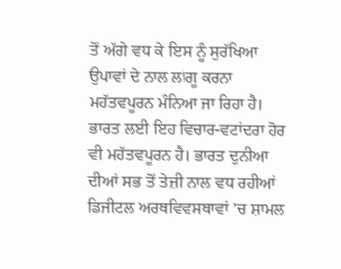ਤੋਂ ਅੱਗੇ ਵਧ ਕੇ ਇਸ ਨੂੰ ਸੁਰੱਖਿਆ ਉਪਾਵਾਂ ਦੇ ਨਾਲ ਲاਗੂ ਕਰਨਾ ਮਹੱਤਵਪੂਰਨ ਮੰਨਿਆ ਜਾ ਰਿਹਾ ਹੈ।
ਭਾਰਤ ਲਈ ਇਹ ਵਿਚਾਰ-ਵਟਾਂਦਰਾ ਹੋਰ ਵੀ ਮਹੱਤਵਪੂਰਨ ਹੈ। ਭਾਰਤ ਦੁਨੀਆ ਦੀਆਂ ਸਭ ਤੋਂ ਤੇਜ਼ੀ ਨਾਲ ਵਧ ਰਹੀਆਂ ਡਿਜੀਟਲ ਅਰਥਵਿਵਸਥਾਵਾਂ ’ਚ ਸ਼ਾਮਲ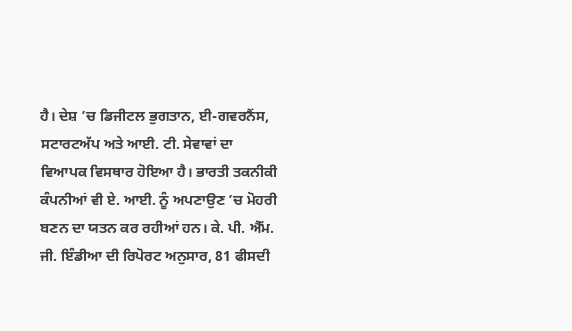ਹੈ। ਦੇਸ਼ ’ਚ ਡਿਜੀਟਲ ਭੁਗਤਾਨ, ਈ-ਗਵਰਨੈਂਸ, ਸਟਾਰਟਅੱਪ ਅਤੇ ਆਈ. ਟੀ. ਸੇਵਾਵਾਂ ਦਾ ਵਿਆਪਕ ਵਿਸਥਾਰ ਹੋਇਆ ਹੈ। ਭਾਰਤੀ ਤਕਨੀਕੀ ਕੰਪਨੀਆਂ ਵੀ ਏ. ਆਈ. ਨੂੰ ਅਪਣਾਉਣ ’ਚ ਮੋਹਰੀ ਬਣਨ ਦਾ ਯਤਨ ਕਰ ਰਹੀਆਂ ਹਨ। ਕੇ. ਪੀ. ਐੱਮ. ਜੀ. ਇੰਡੀਆ ਦੀ ਰਿਪੋਰਟ ਅਨੁਸਾਰ, 81 ਫੀਸਦੀ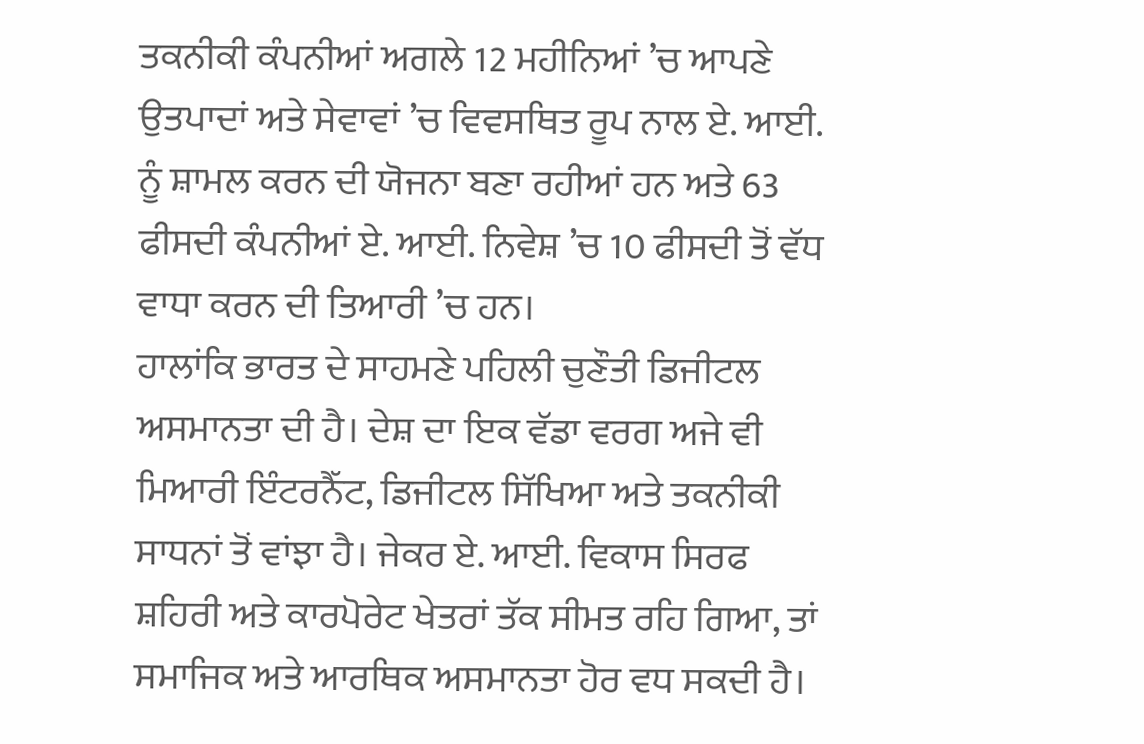ਤਕਨੀਕੀ ਕੰਪਨੀਆਂ ਅਗਲੇ 12 ਮਹੀਨਿਆਂ ’ਚ ਆਪਣੇ ਉਤਪਾਦਾਂ ਅਤੇ ਸੇਵਾਵਾਂ ’ਚ ਵਿਵਸਥਿਤ ਰੂਪ ਨਾਲ ਏ. ਆਈ. ਨੂੰ ਸ਼ਾਮਲ ਕਰਨ ਦੀ ਯੋਜਨਾ ਬਣਾ ਰਹੀਆਂ ਹਨ ਅਤੇ 63 ਫੀਸਦੀ ਕੰਪਨੀਆਂ ਏ. ਆਈ. ਨਿਵੇਸ਼ ’ਚ 10 ਫੀਸਦੀ ਤੋਂ ਵੱਧ ਵਾਧਾ ਕਰਨ ਦੀ ਤਿਆਰੀ ’ਚ ਹਨ।
ਹਾਲਾਂਕਿ ਭਾਰਤ ਦੇ ਸਾਹਮਣੇ ਪਹਿਲੀ ਚੁਣੌਤੀ ਡਿਜੀਟਲ ਅਸਮਾਨਤਾ ਦੀ ਹੈ। ਦੇਸ਼ ਦਾ ਇਕ ਵੱਡਾ ਵਰਗ ਅਜੇ ਵੀ ਮਿਆਰੀ ਇੰਟਰਨੈੱਟ, ਡਿਜੀਟਲ ਸਿੱਖਿਆ ਅਤੇ ਤਕਨੀਕੀ ਸਾਧਨਾਂ ਤੋਂ ਵਾਂਝਾ ਹੈ। ਜੇਕਰ ਏ. ਆਈ. ਵਿਕਾਸ ਸਿਰਫ ਸ਼ਹਿਰੀ ਅਤੇ ਕਾਰਪੋਰੇਟ ਖੇਤਰਾਂ ਤੱਕ ਸੀਮਤ ਰਹਿ ਗਿਆ, ਤਾਂ ਸਮਾਜਿਕ ਅਤੇ ਆਰਥਿਕ ਅਸਮਾਨਤਾ ਹੋਰ ਵਧ ਸਕਦੀ ਹੈ।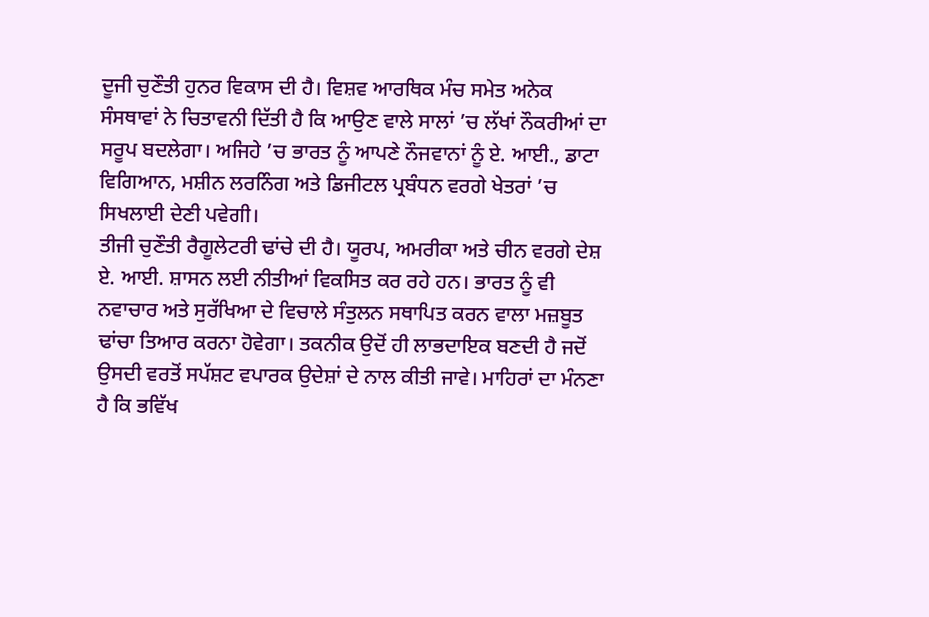ਦੂਜੀ ਚੁਣੌਤੀ ਹੁਨਰ ਵਿਕਾਸ ਦੀ ਹੈ। ਵਿਸ਼ਵ ਆਰਥਿਕ ਮੰਚ ਸਮੇਤ ਅਨੇਕ ਸੰਸਥਾਵਾਂ ਨੇ ਚਿਤਾਵਨੀ ਦਿੱਤੀ ਹੈ ਕਿ ਆਉਣ ਵਾਲੇ ਸਾਲਾਂ ’ਚ ਲੱਖਾਂ ਨੌਕਰੀਆਂ ਦਾ ਸਰੂਪ ਬਦਲੇਗਾ। ਅਜਿਹੇ ’ਚ ਭਾਰਤ ਨੂੰ ਆਪਣੇ ਨੌਜਵਾਨਾਂ ਨੂੰ ਏ. ਆਈ., ਡਾਟਾ ਵਿਗਿਆਨ, ਮਸ਼ੀਨ ਲਰਨਿੰਗ ਅਤੇ ਡਿਜੀਟਲ ਪ੍ਰਬੰਧਨ ਵਰਗੇ ਖੇਤਰਾਂ ’ਚ ਸਿਖਲਾਈ ਦੇਣੀ ਪਵੇਗੀ।
ਤੀਜੀ ਚੁਣੌਤੀ ਰੈਗੂਲੇਟਰੀ ਢਾਂਚੇ ਦੀ ਹੈ। ਯੂਰਪ, ਅਮਰੀਕਾ ਅਤੇ ਚੀਨ ਵਰਗੇ ਦੇਸ਼ ਏ. ਆਈ. ਸ਼ਾਸਨ ਲਈ ਨੀਤੀਆਂ ਵਿਕਸਿਤ ਕਰ ਰਹੇ ਹਨ। ਭਾਰਤ ਨੂੰ ਵੀ ਨਵਾਚਾਰ ਅਤੇ ਸੁਰੱਖਿਆ ਦੇ ਵਿਚਾਲੇ ਸੰਤੁਲਨ ਸਥਾਪਿਤ ਕਰਨ ਵਾਲਾ ਮਜ਼ਬੂਤ ਢਾਂਚਾ ਤਿਆਰ ਕਰਨਾ ਹੋਵੇਗਾ। ਤਕਨੀਕ ਉਦੋਂ ਹੀ ਲਾਭਦਾਇਕ ਬਣਦੀ ਹੈ ਜਦੋਂ ਉਸਦੀ ਵਰਤੋਂ ਸਪੱਸ਼ਟ ਵਪਾਰਕ ਉਦੇਸ਼ਾਂ ਦੇ ਨਾਲ ਕੀਤੀ ਜਾਵੇ। ਮਾਹਿਰਾਂ ਦਾ ਮੰਨਣਾ ਹੈ ਕਿ ਭਵਿੱਖ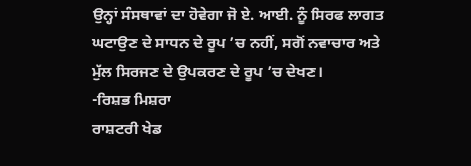ਉਨ੍ਹਾਂ ਸੰਸਥਾਵਾਂ ਦਾ ਹੋਵੇਗਾ ਜੋ ਏ. ਆਈ. ਨੂੰ ਸਿਰਫ ਲਾਗਤ ਘਟਾਉਣ ਦੇ ਸਾਧਨ ਦੇ ਰੂਪ ’ਚ ਨਹੀਂ, ਸਗੋਂ ਨਵਾਚਾਰ ਅਤੇ ਮੁੱਲ ਸਿਰਜਣ ਦੇ ਉਪਕਰਣ ਦੇ ਰੂਪ ’ਚ ਦੇਖਣ।
-ਰਿਸ਼ਭ ਮਿਸ਼ਰਾ
ਰਾਸ਼ਟਰੀ ਖੇਡ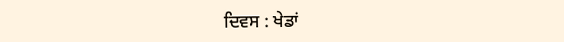ਦਿਵਸ : ਖੇਡਾਂ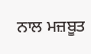ਨਾਲ ਮਜ਼ਬੂਤ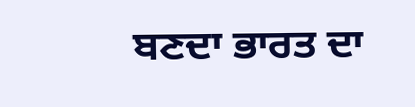ਬਣਦਾ ਭਾਰਤ ਦਾ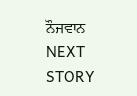ਨੌਜਵਾਨ
NEXT STORY